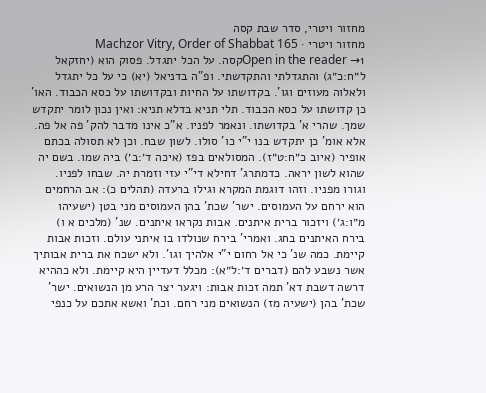מחזור ויטרי, סדר שבת קסה
מחזור ויטרי · Machzor Vitry, Order of Shabbat 165
Open in the reader →1קסה. על הכל יתגדל. פסוק הוא (יחזקאל ל״ח:כ״ג) והתגדלתי והתקדשתי. ופ"ה בדניאל (יא) כי על כל יתגדל ולאלוה מעוזים וגו'. בקדושתו על החיות ובקדושתו על כסא הכבוד. האו' כן קדושתו על כסא הכבוד. תלי תניא בדלא תניא: ואין נכון לומר יתקדש שמך. שהרי א' בקדושתו. ונאמר לפניו. א"כ אינו מדבר להק' פה אל פה. אלא אומ' כן יתקדש בנו י"י כו' סולו. לשון שבח. וכן לא תסולה בכתם אופיר (איוב כ״ח:ט״ז). המסולאים בפז (איכה ד׳:ב׳) ביה שמו. בשם יה שהוא לשון יראה. כדמתרג' דחילא די"י עזי וזמרת יה. שבחו לפניו. וגורו מפניו. וזהו דוגמת המקרא וגילו ברעדה (תהלים כ): אב הרחמים הוא ירחם על העמוסים. ישר' שכת' בהן העמוסים מני בטן (ישעיהו מ״ו:ג׳) ויזכור ברית איתנים. אבות נקראו איתנים. שנ' (מלכים א ו) בירח האיתנים בחג. ואמרי' בירח שנולדו בו איתני עולם. וזכות אבות קיימת. כמה שנ' כי אל רחום י"י אלהיך וגו'. ולא ישכח את ברית אבותיך אשר נשבע להם (דברים ד׳:ל״א): מכלל דעדיין היא קיימת. ולא כההיא דרשה דשבת דא' תמה זכות אבות: ויגער יצר הרע מן הנשואים. ישר' שכת' בהן (ישעיה מז) הנשואים מני רחם. וכת' ואשא אתכם על כנפי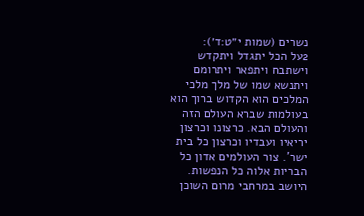נשרים (שמות י״ט:ד׳):
2על הכל יתגדל ויתקדש וישתבח ויתפאר ויתרומם ויתנשא שמו של מלך מלכי המלכים הוא הקדוש ברוך הוא בעולמות שברא העולם הזה והעולם הבא. כרצונו וכרצון יריאיו ועבדיו וכרצון כל בית ישר'. צור העולמים אדון כל הבריות אלוה כל הנפשות. היושב במרחבי מרום השוכן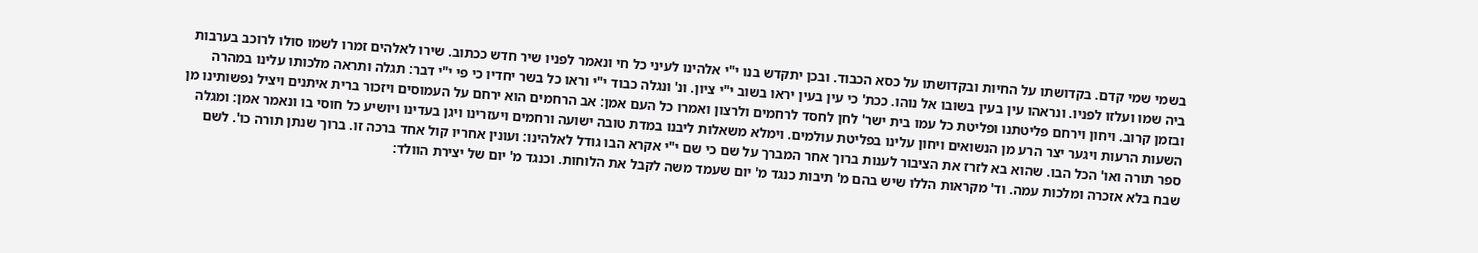בשמי שמי קדם. בקדושתו על החיות ובקדושתו על כסא הכבוד. ובכן יתקדש בנו י"י אלהינו לעיני כל חי ונאמר לפניו שיר חדש ככתוב. שירו לאלהים זמרו לשמו סולו לרוכב בערבות ביה שמו ועלזו לפניו. ונראהו עין בעין בשובו אל נוהו. ככת' כי עין בעין יראו בשוב י"י ציון. ונ' ונגלה כבוד י"י וראו כל בשר יחדיו כי פי י"י דבר: תגלה ותראה מלכותו עלינו במהרה ובזמן קרוב. ויחון וירחם פליטתנו ופליטת כל עמו בית ישר' לחן לחסד לרחמים ולרצון ואמרו כל העם אמן: אב הרחמים הוא ירחם על העמוסים ויזכור ברית איתנים ויציל נפשותינו מן השעות הרעות ויגער יצר הרע מן הנשואים ויחון עלינו בפליטת עולמים. וימלא משאלות ליבנו במדת טובה ישועה ורחמים ויעזרינו ויגן בעדינו ויושיע כל חוסי בו ונאמר אמן: ומגלה ספר תורה ואו' הכל הבו. שהוא בא לזרז את הציבור לענות ברוך אחר המברך על שם כי שם י"י אקרא הבו גודל לאלהינו: ועונין אחריו קול אחד ברכה זו. ברוך שנתן תורה כו'. לשם שבח בלא אזכרה ומלכות עמה. וד' מקראות הללו שיש בהם מ' תיבות כנגד מ' יום שעמד משה לקבל את הלוחות. וכנגד מ' יום של יצירת הוולד: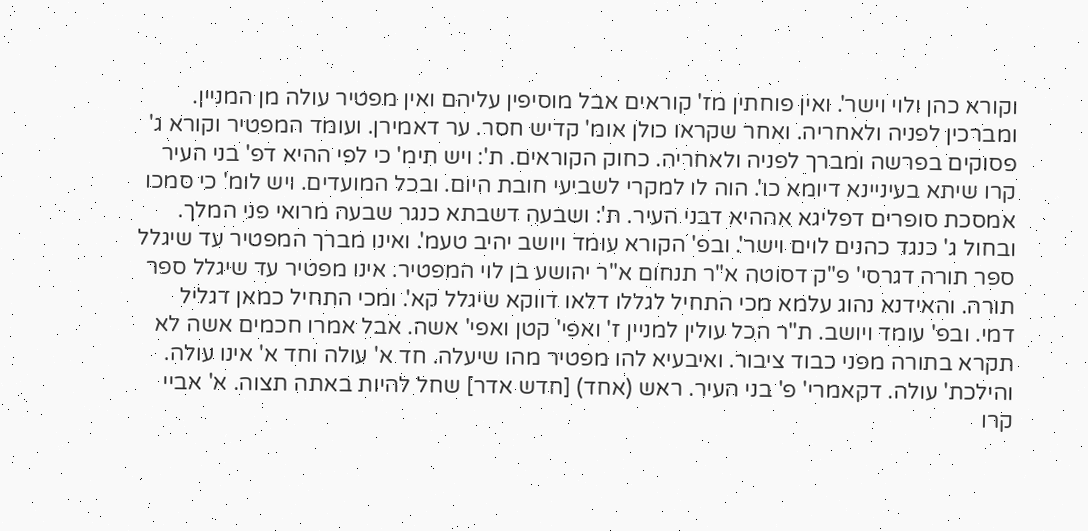וקורא כהן ולוי וישר'. ואין פוחתין מז' קוראים אבל מוסיפין עליהם ואין מפטיר עולה מן המניין. ומברכין לפניה ולאחריה. ואחר שקראו כולן אומ' קדיש חסר. ער דאמירן. ועומד המפטיר וקורא ג' פסוקים בפרשה ומברך לפניה ולאחריה. כחוק הקוראים. ת': ויש תימ' כי לפי ההיא דפ' בני העיר קרו שיתא בעיניינא דיומא כו'. הוה לו למקרי לשביעי חובת היום. ובכל המועדים. ויש לומ' כי סמכו אמסכת סופרים דפליגא אההיא דבני העיר. ת': ושבעה דשבתא כנגר שבעה מרואי פני המלך. ובחול ג' כנגד כהנים לוים וישר'. ובפ' הקורא עומד ויושב יהיב טעמ'. ואינו מברך המפטיר עד שיגלל ספר תורה דגרסי' פ"ק דסוטה א"ר תנחום א"ר יהושע בן לוי המפטיר. אינו מפטיר עד שיגלל ספר תורה. והאידנא נהוג עלמא מכי התחיל לגללו דלאו דווקא שיגלל קא'. ומכי התחיל כמאן דגליל דמי. ובפ' עומד ויושב. ת"ר הכל עולין למניין ז' ואפי' קטן ואפי' אשה. אבל אמרו חכמים אשה לא תקרא בתורה מפני כבוד ציבור. ואיבעיא להו מפטיר מהו שיעלה. חד א' עולה וחד א' אינו עולה. והילכת' עולה. דקאמרי' פ' בני העיר. ראש (אחד) [חדש אדר] שחל להיות באתה תצוה. א' אביי קרו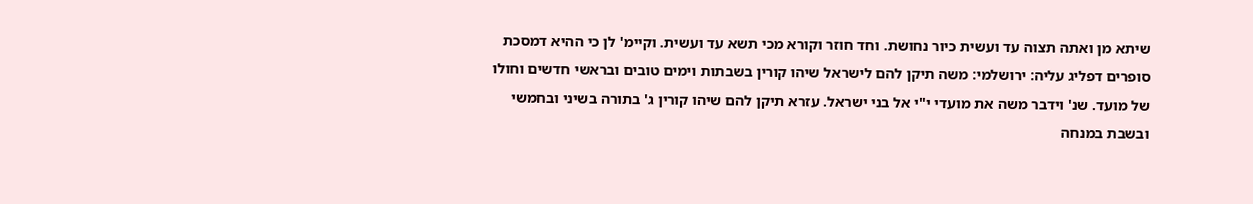שיתא מן ואתה תצוה עד ועשית כיור נחושת. וחד חוזר וקורא מכי תשא עד ועשית. וקיימ' לן כי ההיא דמסכת סופרים דפליג עליה: ירושלמי: משה תיקן להם לישראל שיהו קורין בשבתות וימים טובים ובראשי חדשים וחולו של מועד. שנ' וידבר משה את מועדי י"י אל בני ישראל. עזרא תיקן להם שיהו קורין ג' בתורה בשיני ובחמשי ובשבת במנחה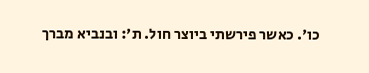כו'. כאשר פירשתי ביוצר חול. ת': ובנביא מברך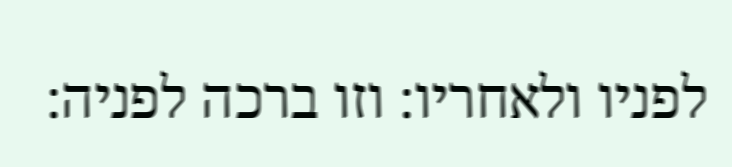לפניו ולאחריו: וזו ברכה לפניה: